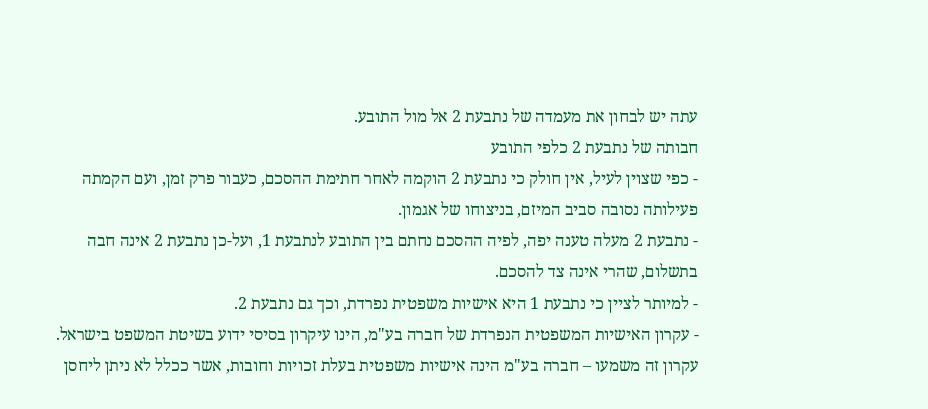עתה יש לבחון את מעמדה של נתבעת 2 אל מול התובע.
חבותה של נתבעת 2 כלפי התובע
- כפי שצוין לעיל, אין חולק כי נתבעת 2 הוקמה לאחר חתימת ההסכם, כעבור פרק זמן, ועם הקמתה פעילותה נסובה סביב המיזם, בניצוחו של אגמון.
- נתבעת 2 מעלה טענה יפה, לפיה ההסכם נחתם בין התובע לנתבעת 1, ועל-כן נתבעת 2 אינה חבה בתשלום, שהרי אינה צד להסכם.
- למיותר לציין כי נתבעת 1 היא אישיות משפטית נפרדת, וכך גם נתבעת 2.
- עקרון האישיות המשפטית הנפרדת של חברה בע"מ, הינו עיקרון בסיסי ידוע בשיטת המשפט בישראל. עקרון זה משמעו – חברה בע"מ הינה אישיות משפטית בעלת זכויות וחובות, אשר ככלל לא ניתן ליחסן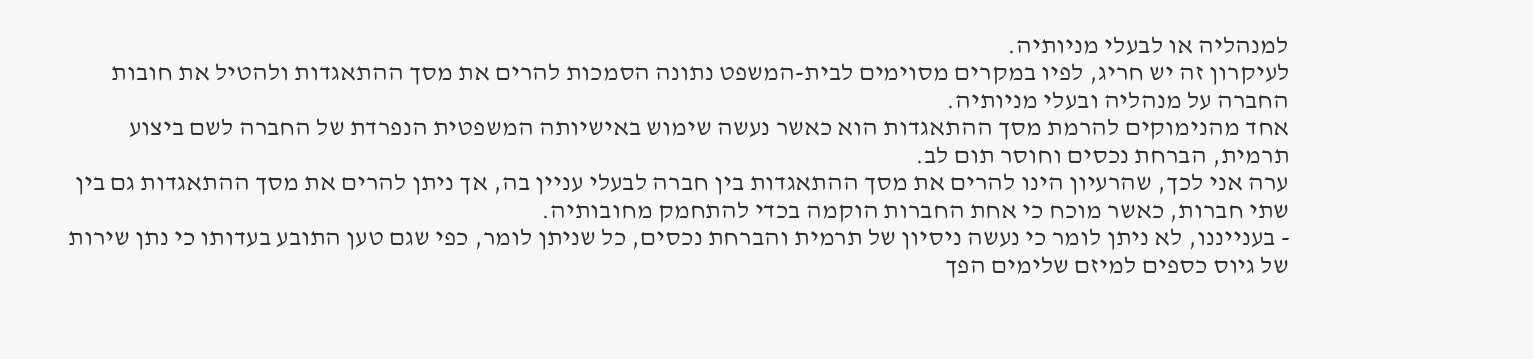למנהליה או לבעלי מניותיה.
לעיקרון זה יש חריג, לפיו במקרים מסוימים לבית-המשפט נתונה הסמכות להרים את מסך ההתאגדות ולהטיל את חובות החברה על מנהליה ובעלי מניותיה.
אחד מהנימוקים להרמת מסך ההתאגדות הוא כאשר נעשה שימוש באישיותה המשפטית הנפרדת של החברה לשם ביצוע תרמית, הברחת נכסים וחוסר תום לב.
ערה אני לכך, שהרעיון הינו להרים את מסך ההתאגדות בין חברה לבעלי עניין בה, אך ניתן להרים את מסך ההתאגדות גם בין שתי חברות, כאשר מוכח כי אחת החברות הוקמה בכדי להתחמק מחובותיה.
- בענייננו, לא ניתן לומר כי נעשה ניסיון של תרמית והברחת נכסים, כל שניתן לומר, כפי שגם טען התובע בעדותו כי נתן שירות של גיוס כספים למיזם שלימים הפך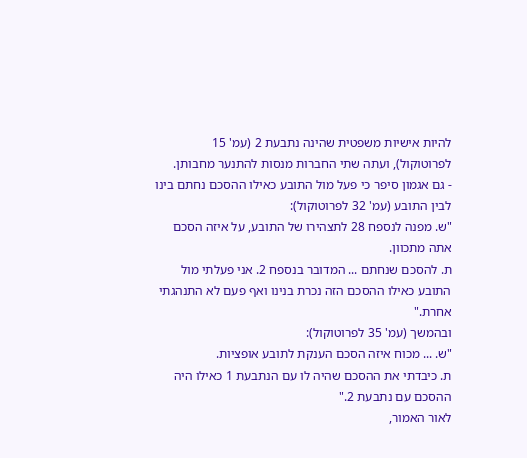להיות אישיות משפטית שהינה נתבעת 2 (עמ' 15 לפרוטוקול), ועתה שתי החברות מנסות להתנער מחבותן.
- גם אגמון סיפר כי פעל מול התובע כאילו ההסכם נחתם בינו לבין התובע (עמ' 32 לפרוטוקול):
"ש. מפנה לנספח 28 לתצהירו של התובע, על איזה הסכם אתה מתכוון.
ת. להסכם שנחתם ... המדובר בנספח 2. אני פעלתי מול התובע כאילו ההסכם הזה נכרת בנינו ואף פעם לא התנהגתי אחרת."
ובהמשך (עמ' 35 לפרוטוקול):
"ש. ... מכוח איזה הסכם הענקת לתובע אופציות.
ת. כיבדתי את ההסכם שהיה לו עם הנתבעת 1 כאילו היה ההסכם עם נתבעת 2."
לאור האמור,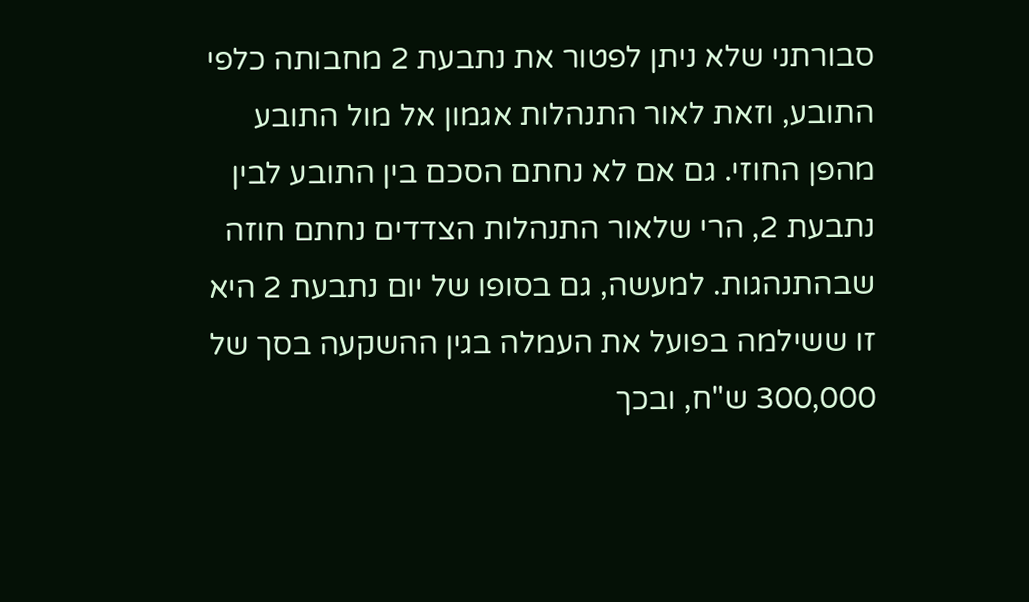סבורתני שלא ניתן לפטור את נתבעת 2 מחבותה כלפי התובע, וזאת לאור התנהלות אגמון אל מול התובע מהפן החוזי. גם אם לא נחתם הסכם בין התובע לבין נתבעת 2, הרי שלאור התנהלות הצדדים נחתם חוזה שבהתנהגות. למעשה, גם בסופו של יום נתבעת 2 היא זו ששילמה בפועל את העמלה בגין ההשקעה בסך של 300,000 ש"ח, ובכך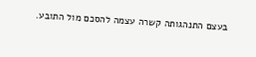בעצם התנהגותה קשרה עצמה להסכם מול התובע.